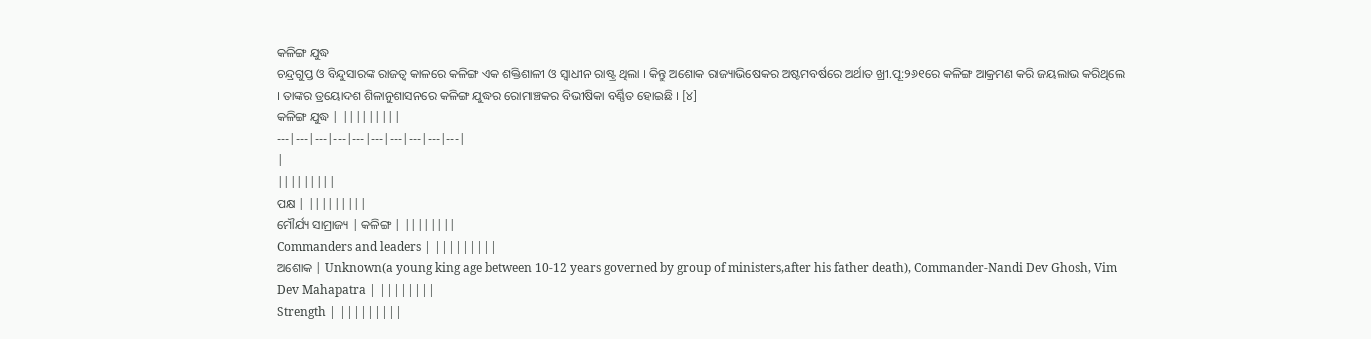କଳିଙ୍ଗ ଯୁଦ୍ଧ
ଚନ୍ଦ୍ରଗୁପ୍ତ ଓ ବିନ୍ଦୁସାରଙ୍କ ରାଜତ୍ୱ କାଳରେ କଳିଙ୍ଗ ଏକ ଶକ୍ତିଶାଳୀ ଓ ସ୍ୱାଧୀନ ରାଷ୍ଟ୍ର ଥିଲା । କିନ୍ତୁ ଅଶୋକ ରାଜ୍ୟାଭିଷେକର ଅଷ୍ଟମବର୍ଷରେ ଅର୍ଥାତ ଖ୍ରୀ.ପୂ:୨୬୧ରେ କଳିଙ୍ଗ ଆକ୍ରମଣ କରି ଜୟଲାଭ କରିଥିଲେ । ତାଙ୍କର ତ୍ରୟୋଦଶ ଶିଳାନୁଶାସନରେ କଳିଙ୍ଗ ଯୁଦ୍ଧର ରୋମାଞ୍ଚକର ବିଭୀଷିକା ବର୍ଣ୍ଣିତ ହୋଇଛି । [୪]
କଳିଙ୍ଗ ଯୁଦ୍ଧ | |||||||||
---|---|---|---|---|---|---|---|---|---|
|
|||||||||
ପକ୍ଷ | |||||||||
ମୌର୍ଯ୍ୟ ସାମ୍ରାଜ୍ୟ | କଳିଙ୍ଗ | ||||||||
Commanders and leaders | |||||||||
ଅଶୋକ | Unknown(a young king age between 10-12 years governed by group of ministers,after his father death), Commander-Nandi Dev Ghosh, Vim Dev Mahapatra | ||||||||
Strength | |||||||||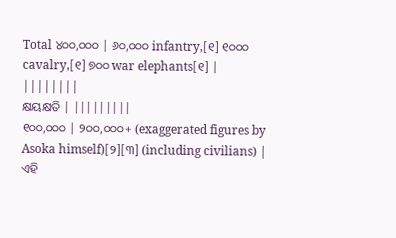Total ୪୦୦,୦୦୦ | ୬୦,୦୦୦ infantry,[୧] ୧୦୦୦ cavalry,[୧] ୭୦୦ war elephants[୧] |
||||||||
କ୍ଷୟକ୍ଷତି | |||||||||
୧୦୦,୦୦୦ | ୨୦୦,୦୦୦+ (exaggerated figures by Asoka himself)[୨][୩] (including civilians) |
ଏହି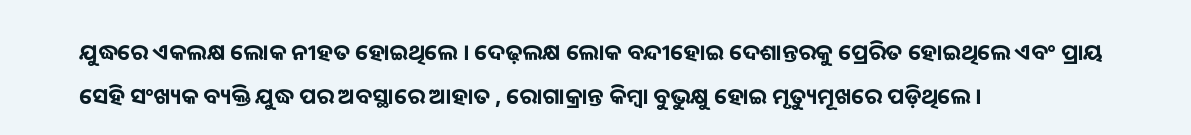ଯୁଦ୍ଧରେ ଏକଲକ୍ଷ ଲୋକ ନୀହତ ହୋଇଥିଲେ । ଦେଢ଼ଲକ୍ଷ ଲୋକ ବନ୍ଦୀହୋଇ ଦେଶାନ୍ତରକୁ ପ୍ରେରିତ ହୋଇଥିଲେ ଏବଂ ପ୍ରାୟ ସେହି ସଂଖ୍ୟକ ବ୍ୟକ୍ତି ଯୁଦ୍ଧ ପର ଅବସ୍ଥାରେ ଆହାତ , ରୋଗାକ୍ରାନ୍ତ କିମ୍ବା ବୁଭୁକ୍ଷୁ ହୋଇ ମୃତ୍ୟୁମୂଖରେ ପଡ଼ିଥିଲେ ।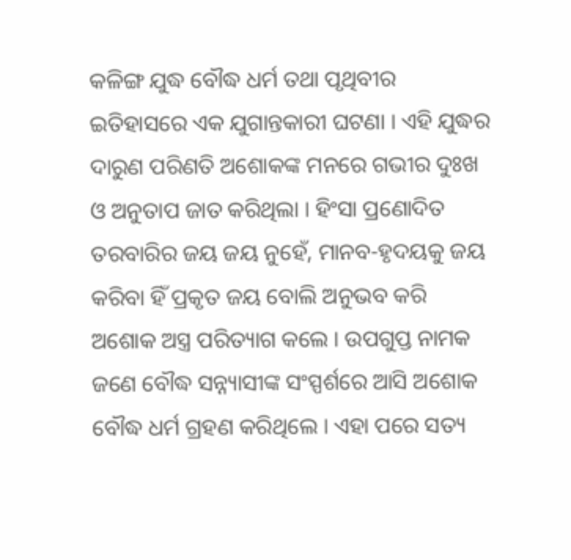କଳିଙ୍ଗ ଯୁଦ୍ଧ ବୌଦ୍ଧ ଧର୍ମ ତଥା ପୃଥିବୀର ଇତିହାସରେ ଏକ ଯୁଗାନ୍ତକାରୀ ଘଟଣା । ଏହି ଯୁଦ୍ଧର ଦାରୁଣ ପରିଣତି ଅଶୋକଙ୍କ ମନରେ ଗଭୀର ଦୁଃଖ ଓ ଅନୁତାପ ଜାତ କରିଥିଲା । ହିଂସା ପ୍ରଣୋଦିତ ତରବାରିର ଜୟ ଜୟ ନୁହେଁ, ମାନବ-ହୃଦୟକୁ ଜୟ କରିବା ହିଁ ପ୍ରକୃତ ଜୟ ବୋଲି ଅନୁଭବ କରି ଅଶୋକ ଅସ୍ତ୍ର ପରିତ୍ୟାଗ କଲେ । ଉପଗୁପ୍ତ ନାମକ ଜଣେ ବୌଦ୍ଧ ସନ୍ନ୍ୟାସୀଙ୍କ ସଂସ୍ପର୍ଶରେ ଆସି ଅଶୋକ ବୌଦ୍ଧ ଧର୍ମ ଗ୍ରହଣ କରିଥିଲେ । ଏହା ପରେ ସତ୍ୟ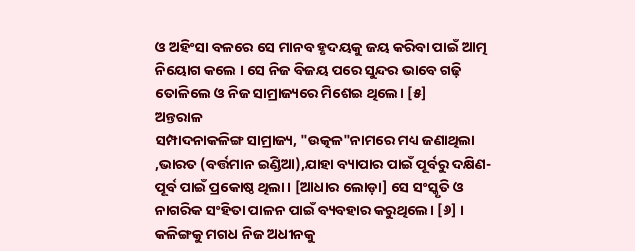ଓ ଅହିଂସା ବଳରେ ସେ ମାନବ ହୃଦୟକୁ ଜୟ କରିବା ପାଇଁ ଆତ୍ମ ନିୟୋଗ କଲେ । ସେ ନିଜ ବିଜୟ ପରେ ସୁନ୍ଦର ଭାବେ ଗଢ଼ି ତୋଳିଲେ ଓ ନିଜ ସାମ୍ରାଜ୍ୟରେ ମିଶେଇ ଥିଲେ। [୫]
ଅନ୍ତରାଳ
ସମ୍ପାଦନାକଳିଙ୍ଗ ସାମ୍ରାଜ୍ୟ, "ଉତ୍କଳ"ନାମରେ ମଧ୍ୟ ଜଣାଥିଲା ,ଭାରତ (ବର୍ତ୍ତମାନ ଇଣ୍ଡିଆ),ଯାହା ବ୍ୟାପାର ପାଇଁ ପୂର୍ବରୁ ଦକ୍ଷିଣ-ପୂର୍ବ ପାଇଁ ପ୍ରକୋଷ୍ଠ ଥିଲା। [ଆଧାର ଲୋଡ଼ା] ସେ ସଂସ୍କୃତି ଓ ନାଗରିକ ସଂହିତା ପାଳନ ପାଇଁ ବ୍ୟବହାର କରୁଥିଲେ। [୬] । କଳିଙ୍ଗକୁ ମଗଧ ନିଜ ଅଧୀନକୁ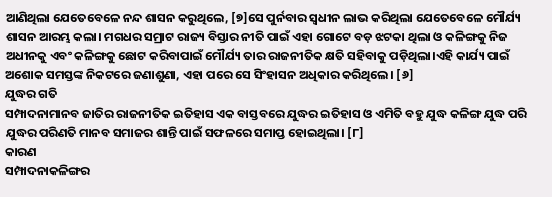ଆଣିଥିଲା ଯେତେବେଳେ ନନ୍ଦ ଶାସନ କରୁଥିଲେ, [୭]ସେ ପୁର୍ନବାର ସ୍ୱଧୀନ ଲାଭ କରିଥିଲା ଯେତେବେଳେ ମୌର୍ଯ୍ୟ ଶାସନ ଆରମ୍ଭ କଲା। ମଗଧର ସମ୍ରାଟ ରାଜ୍ୟ ବିସ୍ତାର ନୀତି ପାଇଁ ଏହା ଗୋଟେ ବଡ଼ ଝଟକା ଥିଲା ଓ କଳିଙ୍ଗକୁ ନିଜ ଅଧୀନକୁ ଏବଂ କଳିଙ୍ଗକୁ ଛୋଟ କରିବାପାଇଁ ମୌର୍ଯ୍ୟ ତାର ରାଜନୀତିକ କ୍ଷତି ସହିବାକୁ ପଡ଼ିଥିଲା।ଏହି କାର୍ଯ୍ୟ ପାଇଁ ଅଶୋକ ସମସ୍ତଙ୍କ ନିକଟରେ ଜଣାଶୁଣା, ଏହା ପରେ ସେ ସିଂହାସନ ଅଧିକାର କରିଥିଲେ। [୬]
ଯୁଦ୍ଧର ଗତି
ସମ୍ପାଦନାମାନବ ଜାତିର ରାଜନୀତିକ ଇତିହାସ ଏକ ବାସ୍ତବରେ ଯୁଦ୍ଧର ଇତିହାସ ଓ ଏମିତି ବହୁ ଯୁଦ୍ଧ କଳିଙ୍ଗ ଯୁଦ୍ଧ ପରି ଯୁଦ୍ଧର ପରିଣତି ମାନବ ସମାଜର ଶାନ୍ତି ପାଇଁ ସଫଳରେ ସମାପ୍ତ ହୋଇଥିଲା। [୮]
କାରଣ
ସମ୍ପାଦନାକଳିଙ୍ଗର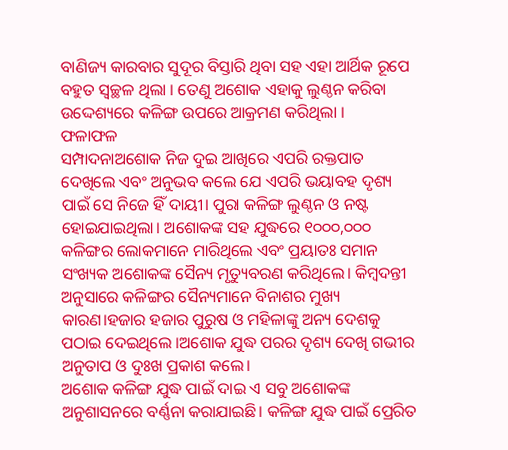ବାଣିଜ୍ୟ କାରବାର ସୁଦୂର ବିସ୍ତାରି ଥିବା ସହ ଏହା ଆର୍ଥିକ ରୂପେ ବହୁତ ସ୍ୱଚ୍ଛଳ ଥିଲା । ତେଣୁ ଅଶୋକ ଏହାକୁ ଲୁଣ୍ଠନ କରିବା ଉଦ୍ଦେଶ୍ୟରେ କଳିଙ୍ଗ ଉପରେ ଆକ୍ରମଣ କରିଥିଲା ।
ଫଳାଫଳ
ସମ୍ପାଦନାଅଶୋକ ନିଜ ଦୁଇ ଆଖିରେ ଏପରି ରକ୍ତପାତ ଦେଖିଲେ ଏବଂ ଅନୁଭବ କଲେ ଯେ ଏପରି ଭୟାବହ ଦୃଶ୍ୟ ପାଇଁ ସେ ନିଜେ ହିଁ ଦାୟୀ। ପୁରା କଳିଙ୍ଗ ଲୁଣ୍ଠନ ଓ ନଷ୍ଟ ହୋଇଯାଇଥିଲା। ଅଶୋକଙ୍କ ସହ ଯୁଦ୍ଧରେ ୧୦୦୦,୦୦୦ କଳିଙ୍ଗର ଲୋକମାନେ ମାରିଥିଲେ ଏବଂ ପ୍ରୟାତଃ ସମାନ ସଂଖ୍ୟକ ଅଶୋକଙ୍କ ସୈନ୍ୟ ମୃତ୍ୟୁବରଣ କରିଥିଲେ। କିମ୍ବଦନ୍ତୀ ଅନୁସାରେ କଳିଙ୍ଗର ସୈନ୍ୟମାନେ ବିନାଶର ମୁଖ୍ୟ କାରଣ।ହଜାର ହଜାର ପୁରୁଷ ଓ ମହିଳାଙ୍କୁ ଅନ୍ୟ ଦେଶକୁ ପଠାଇ ଦେଇଥିଲେ ।ଅଶୋକ ଯୁଦ୍ଧ ପରର ଦୃଶ୍ୟ ଦେଖି ଗଭୀର ଅନୁତାପ ଓ ଦୁଃଖ ପ୍ରକାଶ କଲେ।
ଅଶୋକ କଳିଙ୍ଗ ଯୁଦ୍ଧ ପାଇଁ ଦାଇ ଏ ସବୁ ଅଶୋକଙ୍କ ଅନୁଶାସନରେ ବର୍ଣ୍ଣନା କରାଯାଇଛି। କଳିଙ୍ଗ ଯୁଦ୍ଧ ପାଇଁ ପ୍ରେରିତ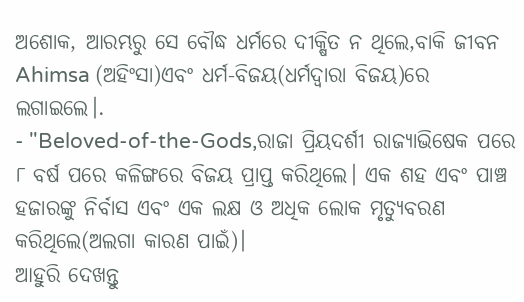ଅଶୋକ, ଆରମ୍ଭରୁ ସେ ବୌଦ୍ଧ ଧର୍ମରେ ଦୀକ୍ଷିତ ନ ଥିଲେ,ବାକି ଜୀବନ Ahimsa (ଅହିଂସା)ଏବଂ ଧର୍ମ-ବିଜୟ(ଧର୍ମଦ୍ୱାରା ବିଜୟ)ରେ ଲଗାଇଲେ।.
- "Beloved-of-the-Gods,ରାଜା ପ୍ରିୟଦର୍ଶୀ ରାଜ୍ୟାଭିଷେକ ପରେ ୮ ବର୍ଷ ପରେ କଳିଙ୍ଗରେ ବିଜୟ ପ୍ରାପ୍ତ କରିଥିଲେ। ଏକ ଶହ ଏବଂ ପାଞ୍ଚ ହଜାରଙ୍କୁ ନିର୍ବାସ ଏବଂ ଏକ ଲକ୍ଷ ଓ ଅଧିକ ଲୋକ ମୃତ୍ୟୁବରଣ କରିଥିଲେ(ଅଲଗା କାରଣ ପାଇଁ)।
ଆହୁରି ଦେଖନ୍ତୁ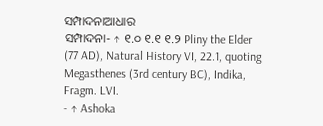ସମ୍ପାଦନାଆଧାର
ସମ୍ପାଦନା- ↑ ୧.୦ ୧.୧ ୧.୨ Pliny the Elder (77 AD), Natural History VI, 22.1, quoting Megasthenes (3rd century BC), Indika, Fragm. LVI.
- ↑ Ashoka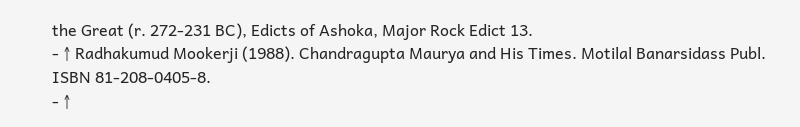the Great (r. 272-231 BC), Edicts of Ashoka, Major Rock Edict 13.
- ↑ Radhakumud Mookerji (1988). Chandragupta Maurya and His Times. Motilal Banarsidass Publ. ISBN 81-208-0405-8.
- ↑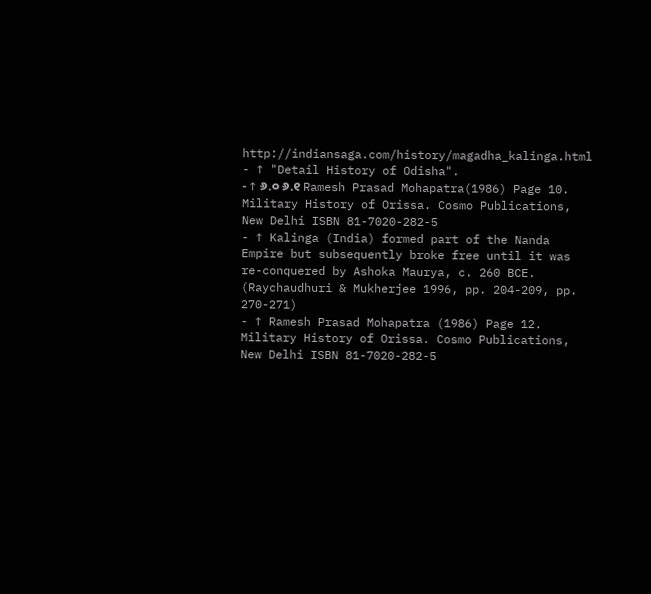http://indiansaga.com/history/magadha_kalinga.html
- ↑ "Detail History of Odisha".
- ↑ ୬.୦ ୬.୧ Ramesh Prasad Mohapatra(1986) Page 10. Military History of Orissa. Cosmo Publications, New Delhi ISBN 81-7020-282-5
- ↑ Kalinga (India) formed part of the Nanda Empire but subsequently broke free until it was re-conquered by Ashoka Maurya, c. 260 BCE. (Raychaudhuri & Mukherjee 1996, pp. 204-209, pp. 270-271)
- ↑ Ramesh Prasad Mohapatra (1986) Page 12. Military History of Orissa. Cosmo Publications, New Delhi ISBN 81-7020-282-5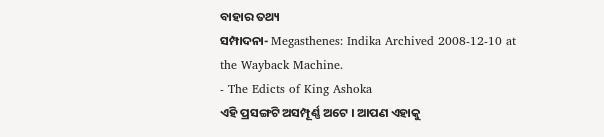ବାହାର ତଥ୍ୟ
ସମ୍ପାଦନା- Megasthenes: Indika Archived 2008-12-10 at the Wayback Machine.
- The Edicts of King Ashoka
ଏହି ପ୍ରସଙ୍ଗଟି ଅସମ୍ପୂର୍ଣ୍ଣ ଅଟେ । ଆପଣ ଏହାକୁ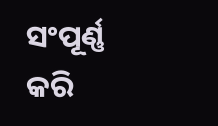ସଂପୂର୍ଣ୍ଣ କରି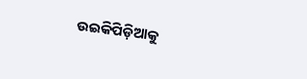ଉଇକିପିଡ଼ିଆକୁ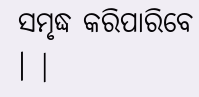ସମୃଦ୍ଧ କରିପାରିବେ । |